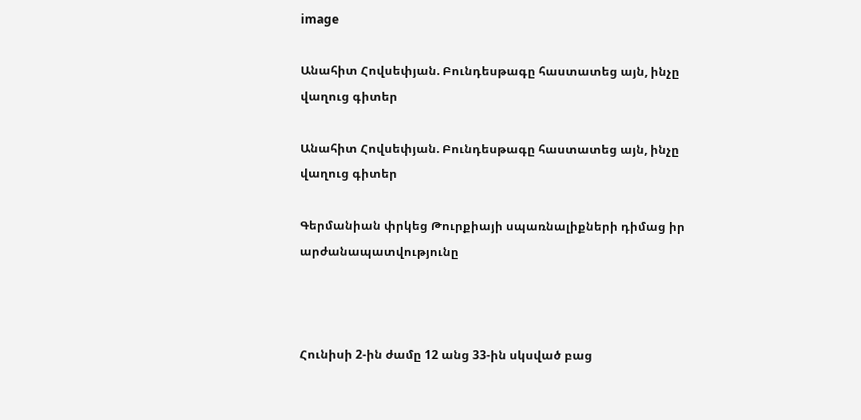image

Անահիտ Հովսեփյան. Բունդեսթագը հաստատեց այն, ինչը վաղուց գիտեր

Անահիտ Հովսեփյան. Բունդեսթագը հաստատեց այն, ինչը վաղուց գիտեր

Գերմանիան փրկեց Թուրքիայի սպառնալիքների դիմաց իր արժանապատվությունը



Հունիսի 2-ին ժամը 12 անց 33-ին սկսված բաց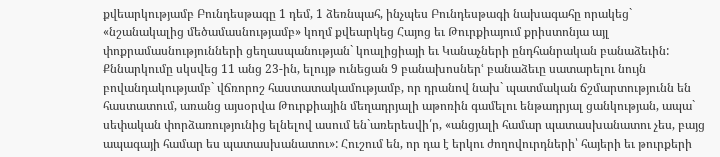քվեարկությամբ Բունդեսթագը 1 դեմ, 1 ձեռնպահ, ինչպես Բունդեսթագի նախագահը որակեց` «նշանակալից մեծամասնությամբ» կողմ քվեարկեց Հայոց եւ Թուրքիայում քրիստոնյա այլ փոքրամասնությունների ցեղասպանության` կոալիցիայի եւ Կանաչների ընդհանրական բանաձեւին: Քննարկումը սկսվեց 11 անց 23-ին, ելույթ ունեցան 9 բանախոսներՙ բանաձեւը սատարելու նույն բովանդակությամբ` վճռորոշ հաստատակամությամբ, որ դրանով նախ` պատմական ճշմարտությունն են հաստատում, առանց այսօրվա Թուրքիային մեղադրյալի աթոռին գամելու ենթադրյալ ցանկության, ապա` սեփական փորձառությունից ելնելով ասում են`առերեսվի՛ր, «անցյալի համար պատասխանատու չես, բայց ապագայի համար ես պատասխանատու»: Հուշում են, որ դա է երկու ժողովուրդների՝ հայերի եւ թուրքերի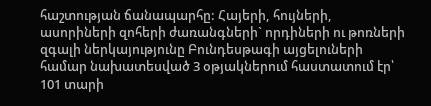հաշտության ճանապարհը: Հայերի, հույների, ասորիների զոհերի ժառանգների` որդիների ու թոռների զգալի ներկայությունը Բունդեսթագի այցելուների համար նախատեսված 3 օթյակներում հաստատում էր՝ 101 տարի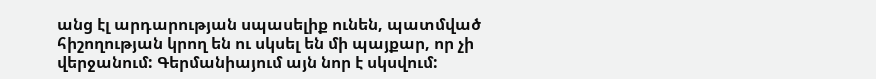անց էլ արդարության սպասելիք ունեն, պատմված հիշողության կրող են ու սկսել են մի պայքար, որ չի վերջանում: Գերմանիայում այն նոր է սկսվում: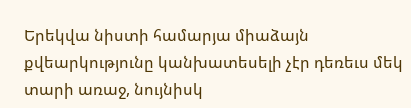Երեկվա նիստի համարյա միաձայն քվեարկությունը կանխատեսելի չէր դեռեւս մեկ տարի առաջ, նույնիսկ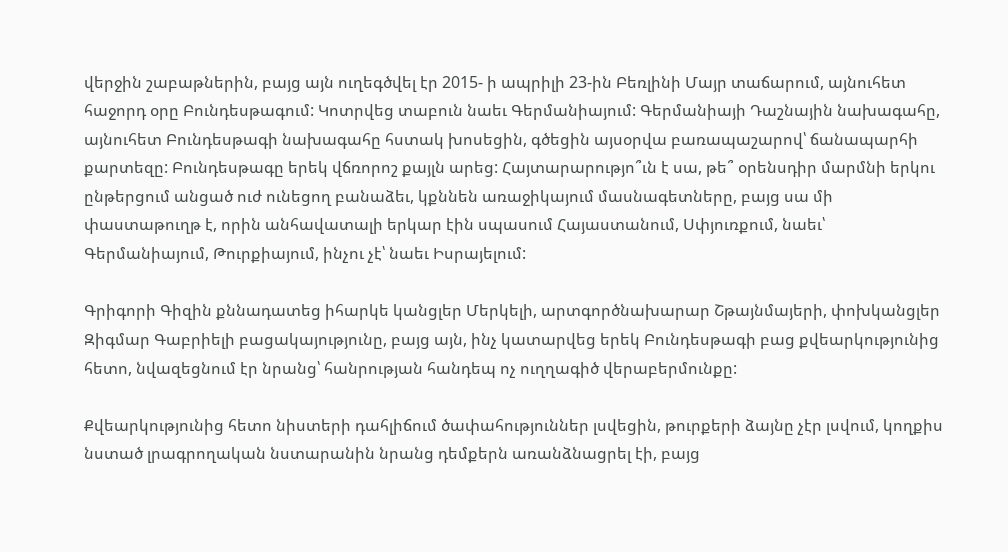վերջին շաբաթներին, բայց այն ուղեգծվել էր 2015- ի ապրիլի 23-ին Բեռլինի Մայր տաճարում, այնուհետ հաջորդ օրը Բունդեսթագում: Կոտրվեց տաբուն նաեւ Գերմանիայում: Գերմանիայի Դաշնային նախագահը, այնուհետ Բունդեսթագի նախագահը հստակ խոսեցին, գծեցին այսօրվա բառապաշարով՝ ճանապարհի քարտեզը: Բունդեսթագը երեկ վճռորոշ քայլն արեց: Հայտարարությո՞ւն է սա, թե՞ օրենսդիր մարմնի երկու ընթերցում անցած ուժ ունեցող բանաձեւ, կքննեն առաջիկայում մասնագետները, բայց սա մի փաստաթուղթ է, որին անհավատալի երկար էին սպասում Հայաստանում, Սփյուռքում, նաեւ՝ Գերմանիայում, Թուրքիայում, ինչու չէ՝ նաեւ Իսրայելում:

Գրիգորի Գիզին քննադատեց իհարկե կանցլեր Մերկելի, արտգործնախարար Շթայնմայերի, փոխկանցլեր Զիգմար Գաբրիելի բացակայությունը, բայց այն, ինչ կատարվեց երեկ Բունդեսթագի բաց քվեարկությունից հետո, նվազեցնում էր նրանց՝ հանրության հանդեպ ոչ ուղղագիծ վերաբերմունքը:

Քվեարկությունից հետո նիստերի դահլիճում ծափահություններ լսվեցին, թուրքերի ձայնը չէր լսվում, կողքիս նստած լրագրողական նստարանին նրանց դեմքերն առանձնացրել էի, բայց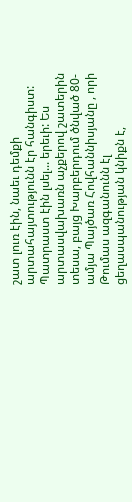շատ լուռ էին, նաեւ դեմքի արտահայտությունն էր հանգիստ: Պատրաստ էին լսել... երեւի: Ես արտասվախառն աչքերով շատերին տեսա, բայց Խարբերդում ծնված 80-ամյա Պայծառ Հովհաննիսյանը , որի Թումաս ազգանունն էլ ցեղասպանության կնիքն է,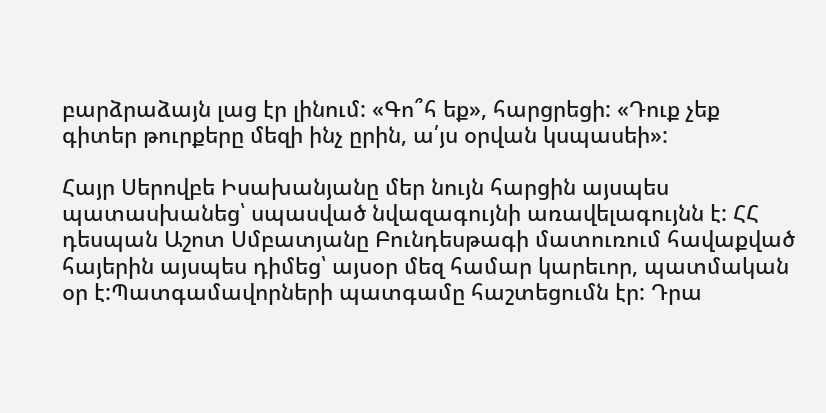բարձրաձայն լաց էր լինում: «Գո՞հ եք», հարցրեցի: «Դուք չեք գիտեր թուրքերը մեզի ինչ ըրին, ա՛յս օրվան կսպասեի»:

Հայր Սերովբե Իսախանյանը մեր նույն հարցին այսպես պատասխանեց՝ սպասված նվազագույնի առավելագույնն է: ՀՀ դեսպան Աշոտ Սմբատյանը Բունդեսթագի մատուռում հավաքված հայերին այսպես դիմեց՝ այսօր մեզ համար կարեւոր, պատմական օր է:Պատգամավորների պատգամը հաշտեցումն էր: Դրա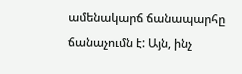ամենակարճ ճանապարհը ճանաչումն է: Այն, ինչ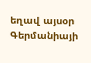եղավ այսօր Գերմանիայի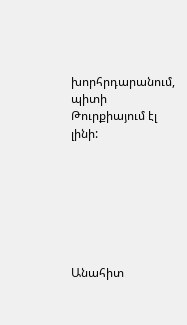խորհրդարանում, պիտի Թուրքիայում էլ լինի:







Անահիտ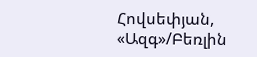Հովսեփյան, «Ազգ»/Բեռլին